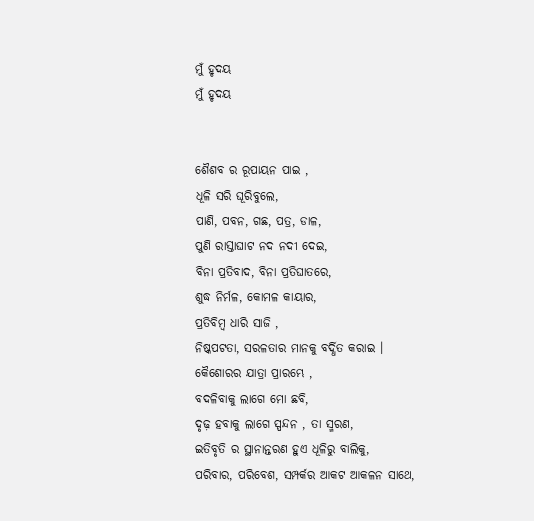ମୁଁ ହୃଦୟ
ମୁଁ ହୃଦୟ


ଶୈଶବ ର ରୂପାୟନ ପାଇ ,
ଧୂଳି ସରି ଘୂରିବୁଲେ,
ପାଣି, ପବନ, ଗଛ, ପତ୍ର, ଡାଳ,
ପୁଣି ରାସ୍ତାଘାଟ ନଦ ନଦୀ ଦେଇ,
ବିନା ପ୍ରତିବାଦ, ବିନା ପ୍ରତିଘାତରେ,
ଶୁଦ୍ଧ ନିର୍ମଳ, କୋମଳ କାୟାର,
ପ୍ରତିବିମ୍ବ ଧାରି ସାଜି ,
ନିଷ୍କପଟତା, ସରଳତାର ମାନକୁ ବର୍ଦ୍ଧିତ କରାଇ ।
କୈଶୋରର ଯାତ୍ରା ପ୍ରାରମ୍ଭେ ,
ବଦଳିବାକୁ ଲାଗେ ମୋ ଛବି,
ଦୃଢ଼ ହବାକୁ ଲାଗେ ସ୍ପନ୍ଦନ , ତା ସ୍ମରଣ,
ଇତିବୃତି ର ସ୍ଥାନାନ୍ତରଣ ହୁଏ ଧୂଳିରୁ ବାଲିକୁ,
ପରିବାର, ପରିବେଶ, ସମ୍ପର୍କର ଆକଟ ଆକଳନ ସାଥେ,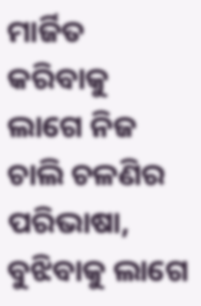ମାର୍ଜିତ କରିବାକୁ ଲାଗେ ନିଜ ଚାଲି ଚଳଣିର ପରିଭାଷା,
ବୁଝିବାକୁ ଲାଗେ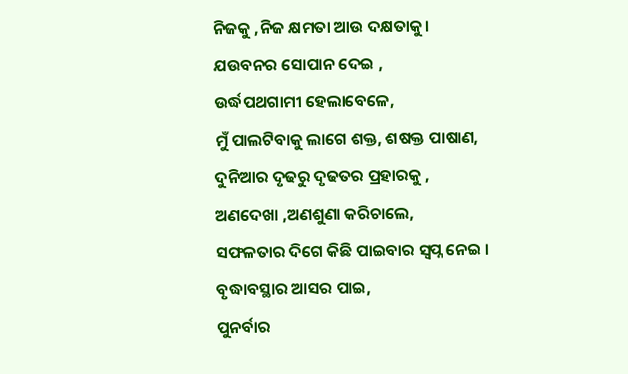ନିଜକୁ ,ନିଜ କ୍ଷମତା ଆଉ ଦକ୍ଷତାକୁ।
ଯଉବନର ସୋପାନ ଦେଇ ,
ଉର୍ଦ୍ଧପଥଗାମୀ ହେଲାବେଳେ,
ମୁଁ ପାଲଟିବାକୁ ଲାଗେ ଶକ୍ତ, ଶଷକ୍ତ ପାଷାଣ,
ଦୁନିଆର ଦୃଢରୁ ଦୃଢତର ପ୍ରହାରକୁ ,
ଅଣଦେଖା ,ଅଣଶୁଣା କରିଚାଲେ,
ସଫଳତାର ଦିଗେ କିଛି ପାଇବାର ସ୍ୱପ୍ନ ନେଇ ।
ବୃଦ୍ଧାବସ୍ଥାର ଆସର ପାଇ,
ପୁନର୍ବାର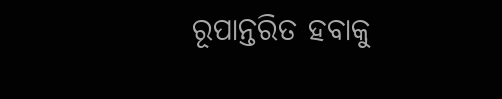ରୂପାନ୍ତରିତ ହବାକୁ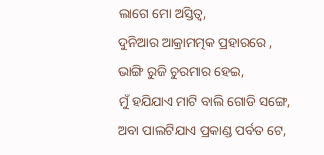ଲାଗେ ମୋ ଅସ୍ତିତ୍ବ,
ଦୁନିଆର ଆକ୍ରାମତ୍ମକ ପ୍ରହାରରେ ,
ଭାଙ୍ଗି ରୁଜି ଚୁରମାର ହେଇ,
ମୁଁ ହଯିଯାଏ ମାଟି ବାଲି ଗୋଡି ସଙ୍ଗେ,
ଅବା ପାଲଟିଯାଏ ପ୍ରକାଣ୍ଡ ପର୍ବତ ଟେ,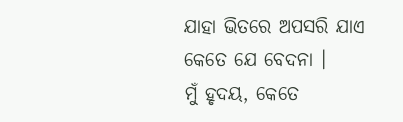ଯାହା ଭିତରେ ଅପସରି ଯାଏ କେତେ ଯେ ବେଦନା ।
ମୁଁ ହୃଦୟ, କେତେ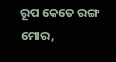ରୂପ କେତେ ରଙ୍ଗ ମୋର,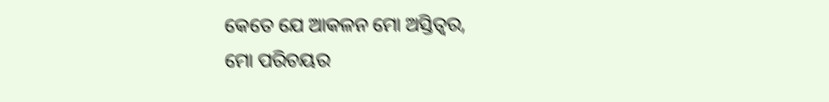କେତେ ଯେ ଆକଳନ ମୋ ଅସ୍ତିତ୍ବର,
ମୋ ପରିଚୟର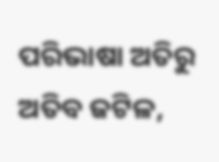ପରିଭାଷା ଅତିରୁ ଅତିବ ଜଟିଳ,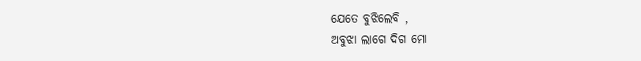ଯେତେ ବୁଝିଲେବି ,
ଅବୁଝା ଲାଗେ ଦିଗ ମୋ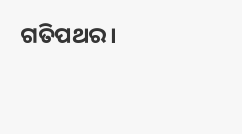ଗତିପଥର।